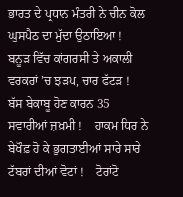ਭਾਰਤ ਦੇ ਪ੍ਰਧਾਨ ਮੰਤਰੀ ਨੇ ਚੀਨ ਕੋਲ ਘੁਸਪੈਠ ਦਾ ਮੁੱਦਾ ਉਠਾਇਆ !    ਬਨੂੜ ਵਿੱਚ ਕਾਂਗਰਸੀ ਤੇ ਅਕਾਲੀ ਵਰਕਰਾਂ ’ਚ ਝੜਪ, ਚਾਰ ਫੱਟੜ !    ਬੱਸ ਬੇਕਾਬੂ ਹੋਣ ਕਾਰਨ 35 ਸਵਾਰੀਆਂ ਜ਼ਖ਼ਮੀ !    ਹਾਕਮ ਧਿਰ ਨੇ ਬੇਖੌਫ਼ ਹੋ ਕੇ ਭੁਗਤਾਈਆਂ ਸਾਰੇ ਸਾਰੇ ਟੱਬਰਾਂ ਦੀਆਂ ਵੋਟਾਂ !    ਟੋਰਾਂਟੋ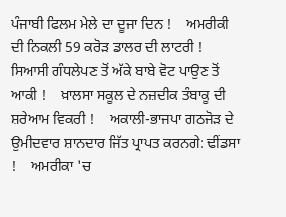ਪੰਜਾਬੀ ਫਿਲਮ ਮੇਲੇ ਦਾ ਦੂਜਾ ਦਿਨ !    ਅਮਰੀਕੀ ਦੀ ਨਿਕਲੀ 59 ਕਰੋੜ ਡਾਲਰ ਦੀ ਲਾਟਰੀ !    ਸਿਆਸੀ ਗੰਧਲੇਪਣ ਤੋਂ ਅੱਕੇ ਬਾਬੇ ਵੋਟ ਪਾਉਣ ਤੋਂ ਆਕੀ !    ਖ਼ਾਲਸਾ ਸਕੂਲ ਦੇ ਨਜ਼ਦੀਕ ਤੰਬਾਕੂ ਦੀ ਸ਼ਰੇਆਮ ਵਿਕਰੀ !    ਅਕਾਲੀ-ਭਾਜਪਾ ਗਠਜੋੜ ਦੇ ਉਮੀਦਵਾਰ ਸ਼ਾਨਦਾਰ ਜਿੱਤ ਪ੍ਰਾਪਤ ਕਰਨਗੇ: ਢੀਂਡਸਾ !    ਅਮਰੀਕਾ 'ਚ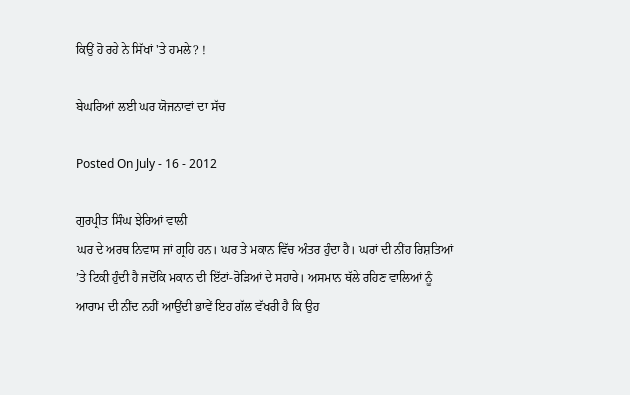ਕਿਉਂ ਹੋ ਰਹੇ ਨੇ ਸਿੱਖਾਂ 'ਤੇ ਹਮਲੇ? !

ਬੇਘਰਿਆਂ ਲਈ ਘਰ ਯੋਜਨਾਵਾਂ ਦਾ ਸੱਚ

Posted On July - 16 - 2012

ਗੁਰਪ੍ਰੀਤ ਸਿੰਘ ਝੇਰਿਆਂ ਵਾਲੀ
ਘਰ ਦੇ ਅਰਥ ਨਿਵਾਸ ਜਾਂ ਗ੍ਰਹਿ ਹਨ। ਘਰ ਤੇ ਮਕਾਨ ਵਿੱਚ ਅੰਤਰ ਹੁੰਦਾ ਹੈ। ਘਰਾਂ ਦੀ ਨੀਂਹ ਰਿਸ਼ਤਿਆਂ ’ਤੇ ਟਿਕੀ ਹੁੰਦੀ ਹੈ ਜਦੋਂਕਿ ਮਕਾਨ ਦੀ ਇੱਟਾਂ-ਰੋੜਿਆਂ ਦੇ ਸਹਾਰੇ। ਅਸਮਾਨ ਥੱਲੇ ਰਹਿਣ ਵਾਲਿਆਂ ਨੂੰ ਆਰਾਮ ਦੀ ਨੀਂਦ ਨਹੀਂ ਆਉਂਦੀ ਭਾਵੇਂ ਇਹ ਗੱਲ ਵੱਖਰੀ ਹੈ ਕਿ ਉਹ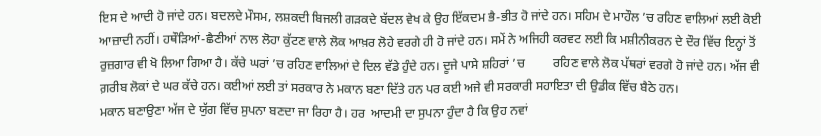ਇਸ ਦੇ ਆਦੀ ਹੋ ਜਾਂਦੇ ਹਨ। ਬਦਲਦੇ ਮੌਸਮ, ਲਸ਼ਕਦੀ ਬਿਜਲੀ ਗੜਕਦੇ ਬੱਦਲ ਵੇਖ ਕੇ ਉਹ ਇੱਕਦਮ ਭੈ-ਭੀਤ ਹੋ ਜਾਂਦੇ ਹਨ। ਸਹਿਮ ਦੇ ਮਾਹੌਲ ’ਚ ਰਹਿਣ ਵਾਲਿਆਂ ਲਈ ਕੋਈ ਆਜ਼ਾਦੀ ਨਹੀਂ। ਹਥੌੜਿਆਂ-ਛੈਣੀਆਂ ਨਾਲ ਲੋਹਾ ਕੁੱਟਣ ਵਾਲੇ ਲੋਕ ਆਖ਼ਰ ਲੋਹੇ ਵਰਗੇ ਹੀ ਹੋ ਜਾਂਦੇ ਹਨ। ਸਮੇਂ ਨੇ ਅਜਿਹੀ ਕਰਵਟ ਲਈ ਕਿ ਮਸ਼ੀਨੀਕਰਨ ਦੇ ਦੌਰ ਵਿੱਚ ਇਨ੍ਹਾਂ ਤੋਂ ਰੁਜ਼ਗਾਰ ਵੀ ਖੋ ਲਿਆ ਗਿਆ ਹੈ। ਕੱਚੇ ਘਰਾਂ ’ਚ ਰਹਿਣ ਵਾਲਿਆਂ ਦੇ ਦਿਲ ਵੱਡੇ ਹੁੰਦੇ ਹਨ। ਦੂਜੇ ਪਾਸੇ ਸ਼ਹਿਰਾਂ ’ਚ         ਰਹਿਣ ਵਾਲੇ ਲੋਕ ਪੱਥਰਾਂ ਵਰਗੇ ਹੋ ਜਾਂਦੇ ਹਨ। ਅੱਜ ਵੀ         ਗ਼ਰੀਬ ਲੋਕਾਂ ਦੇ ਘਰ ਕੱਚੇ ਹਨ। ਕਈਆਂ ਲਈ ਤਾਂ ਸਰਕਾਰ ਨੇ ਮਕਾਨ ਬਣਾ ਦਿੱਤੇ ਹਨ ਪਰ ਕਈ ਅਜੇ ਵੀ ਸਰਕਾਰੀ ਸਹਾਇਤਾ ਦੀ ਉਡੀਕ ਵਿੱਚ ਬੈਠੇ ਹਨ।
ਮਕਾਨ ਬਣਾਉਣਾ ਅੱਜ ਦੇ ਯੁੱਗ ਵਿੱਚ ਸੁਪਨਾ ਬਣਦਾ ਜਾ ਰਿਹਾ ਹੈ। ਹਰ  ਆਦਮੀ ਦਾ ਸੁਪਨਾ ਹੁੰਦਾ ਹੈ ਕਿ ਉਹ ਨਵਾਂ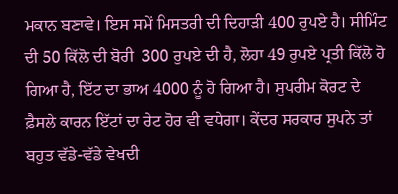ਮਕਾਨ ਬਣਾਵੇ। ਇਸ ਸਮੇਂ ਮਿਸਤਰੀ ਦੀ ਦਿਹਾੜੀ 400 ਰੁਪਏ ਹੈ। ਸੀਮਿੰਟ ਦੀ 50 ਕਿੱਲੋ ਦੀ ਬੋਰੀ  300 ਰੁਪਏ ਦੀ ਹੈ, ਲੋਹਾ 49 ਰੁਪਏ ਪ੍ਰਤੀ ਕਿੱਲੋ ਹੋ ਗਿਆ ਹੈ, ਇੱਟ ਦਾ ਭਾਅ 4000 ਨੂੰ ਹੋ ਗਿਆ ਹੈ। ਸੁਪਰੀਮ ਕੋਰਟ ਦੇ ਫ਼ੈਸਲੇ ਕਾਰਨ ਇੱਟਾਂ ਦਾ ਰੇਟ ਹੋਰ ਵੀ ਵਧੇਗਾ। ਕੇਂਦਰ ਸਰਕਾਰ ਸੁਪਨੇ ਤਾਂ ਬਹੁਤ ਵੱਡੇ-ਵੱਡੇ ਵੇਖਦੀ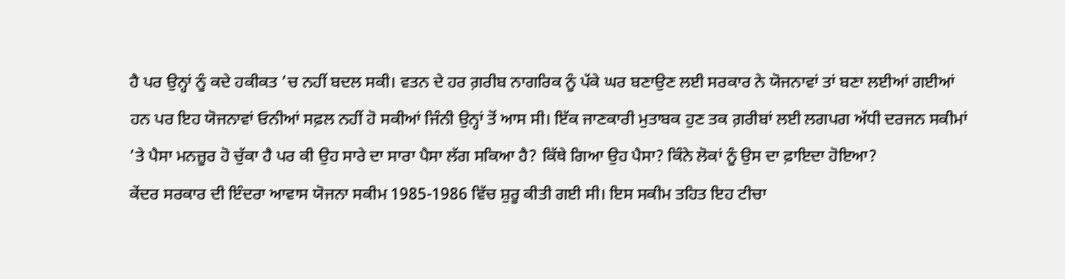ਹੈ ਪਰ ਉਨ੍ਹਾਂ ਨੂੰ ਕਦੇ ਹਕੀਕਤ ’ਚ ਨਹੀਂ ਬਦਲ ਸਕੀ। ਵਤਨ ਦੇ ਹਰ ਗ਼ਰੀਬ ਨਾਗਰਿਕ ਨੂੰ ਪੱਕੇ ਘਰ ਬਣਾਉਣ ਲਈ ਸਰਕਾਰ ਨੇ ਯੋਜਨਾਵਾਂ ਤਾਂ ਬਣਾ ਲਈਆਂ ਗਈਆਂ ਹਨ ਪਰ ਇਹ ਯੋਜਨਾਵਾਂ ਓਨੀਆਂ ਸਫ਼ਲ ਨਹੀਂ ਹੋ ਸਕੀਆਂ ਜਿੰਨੀ ਉਨ੍ਹਾਂ ਤੋਂ ਆਸ ਸੀ। ਇੱਕ ਜਾਣਕਾਰੀ ਮੁਤਾਬਕ ਹੁਣ ਤਕ ਗ਼ਰੀਬਾਂ ਲਈ ਲਗਪਗ ਅੱਧੀ ਦਰਜਨ ਸਕੀਮਾਂ ’ਤੇ ਪੈਸਾ ਮਨਜ਼ੂਰ ਹੋ ਚੁੱਕਾ ਹੈ ਪਰ ਕੀ ਉਹ ਸਾਰੇ ਦਾ ਸਾਰਾ ਪੈਸਾ ਲੱਗ ਸਕਿਆ ਹੈ? ਕਿੱਥੇ ਗਿਆ ਉਹ ਪੈਸਾ? ਕਿੰਨੇ ਲੋਕਾਂ ਨੂੰ ਉਸ ਦਾ ਫ਼ਾਇਦਾ ਹੋਇਆ?
ਕੇਂਦਰ ਸਰਕਾਰ ਦੀ ਇੰਦਰਾ ਆਵਾਸ ਯੋਜਨਾ ਸਕੀਮ 1985-1986 ਵਿੱਚ ਸ਼ੁਰੂ ਕੀਤੀ ਗਈ ਸੀ। ਇਸ ਸਕੀਮ ਤਹਿਤ ਇਹ ਟੀਚਾ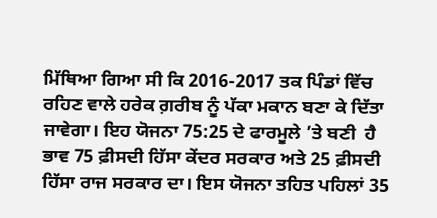ਮਿੱਥਿਆ ਗਿਆ ਸੀ ਕਿ 2016-2017 ਤਕ ਪਿੰਡਾਂ ਵਿੱਚ ਰਹਿਣ ਵਾਲੇ ਹਰੇਕ ਗ਼ਰੀਬ ਨੂੰ ਪੱਕਾ ਮਕਾਨ ਬਣਾ ਕੇ ਦਿੱਤਾ ਜਾਵੇਗਾ। ਇਹ ਯੋਜਨਾ 75:25 ਦੇ ਫਾਰਮੂਲੇ ’ਤੇ ਬਣੀ  ਹੈ ਭਾਵ 75 ਫ਼ੀਸਦੀ ਹਿੱਸਾ ਕੇਂਦਰ ਸਰਕਾਰ ਅਤੇ 25 ਫ਼ੀਸਦੀ ਹਿੱਸਾ ਰਾਜ ਸਰਕਾਰ ਦਾ। ਇਸ ਯੋਜਨਾ ਤਹਿਤ ਪਹਿਲਾਂ 35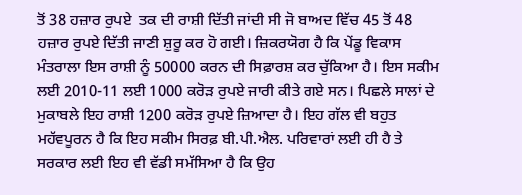ਤੋਂ 38 ਹਜ਼ਾਰ ਰੁਪਏ  ਤਕ ਦੀ ਰਾਸ਼ੀ ਦਿੱਤੀ ਜਾਂਦੀ ਸੀ ਜੋ ਬਾਅਦ ਵਿੱਚ 45 ਤੋਂ 48 ਹਜ਼ਾਰ ਰੁਪਏ ਦਿੱਤੀ ਜਾਣੀ ਸ਼ੁਰੂ ਕਰ ਹੋ ਗਈ। ਜ਼ਿਕਰਯੋਗ ਹੈ ਕਿ ਪੇਂਡੂ ਵਿਕਾਸ ਮੰਤਰਾਲਾ ਇਸ ਰਾਸ਼ੀ ਨੂੰ 50000 ਕਰਨ ਦੀ ਸਿਫ਼ਾਰਸ਼ ਕਰ ਚੁੱਕਿਆ ਹੈ। ਇਸ ਸਕੀਮ ਲਈ 2010-11 ਲਈ 1000 ਕਰੋੜ ਰੁਪਏ ਜਾਰੀ ਕੀਤੇ ਗਏ ਸਨ। ਪਿਛਲੇ ਸਾਲਾਂ ਦੇ ਮੁਕਾਬਲੇ ਇਹ ਰਾਸ਼ੀ 1200 ਕਰੋੜ ਰੁਪਏ ਜ਼ਿਆਦਾ ਹੈ। ਇਹ ਗੱਲ ਵੀ ਬਹੁਤ ਮਹੱਵਪੂਰਨ ਹੈ ਕਿ ਇਹ ਸਕੀਮ ਸਿਰਫ਼ ਬੀ.ਪੀ.ਐਲ. ਪਰਿਵਾਰਾਂ ਲਈ ਹੀ ਹੈ ਤੇ ਸਰਕਾਰ ਲਈ ਇਹ ਵੀ ਵੱਡੀ ਸਮੱਸਿਆ ਹੈ ਕਿ ਉਹ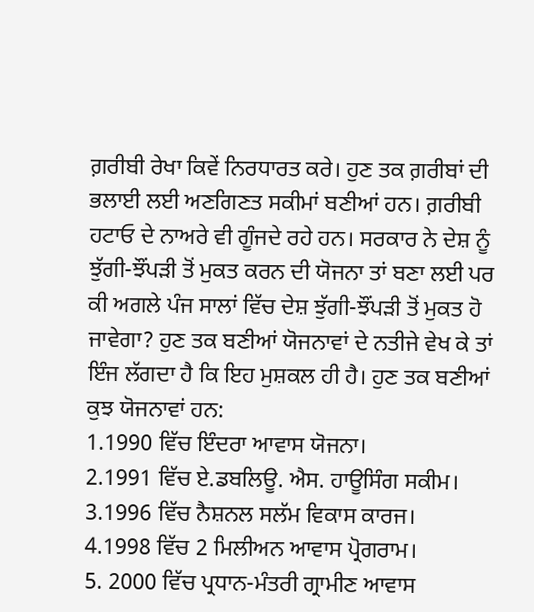ਗ਼ਰੀਬੀ ਰੇਖਾ ਕਿਵੇਂ ਨਿਰਧਾਰਤ ਕਰੇ। ਹੁਣ ਤਕ ਗ਼ਰੀਬਾਂ ਦੀ ਭਲਾਈ ਲਈ ਅਣਗਿਣਤ ਸਕੀਮਾਂ ਬਣੀਆਂ ਹਨ। ਗ਼ਰੀਬੀ ਹਟਾਓ ਦੇ ਨਾਅਰੇ ਵੀ ਗੂੰਜਦੇ ਰਹੇ ਹਨ। ਸਰਕਾਰ ਨੇ ਦੇਸ਼ ਨੂੰ ਝੁੱਗੀ-ਝੌਂਪੜੀ ਤੋਂ ਮੁਕਤ ਕਰਨ ਦੀ ਯੋਜਨਾ ਤਾਂ ਬਣਾ ਲਈ ਪਰ ਕੀ ਅਗਲੇ ਪੰਜ ਸਾਲਾਂ ਵਿੱਚ ਦੇਸ਼ ਝੁੱਗੀ-ਝੌਂਪੜੀ ਤੋਂ ਮੁਕਤ ਹੋ ਜਾਵੇਗਾ? ਹੁਣ ਤਕ ਬਣੀਆਂ ਯੋਜਨਾਵਾਂ ਦੇ ਨਤੀਜੇ ਵੇਖ ਕੇ ਤਾਂ ਇੰਜ ਲੱਗਦਾ ਹੈ ਕਿ ਇਹ ਮੁਸ਼ਕਲ ਹੀ ਹੈ। ਹੁਣ ਤਕ ਬਣੀਆਂ ਕੁਝ ਯੋਜਨਾਵਾਂ ਹਨ:
1.1990 ਵਿੱਚ ਇੰਦਰਾ ਆਵਾਸ ਯੋਜਨਾ।
2.1991 ਵਿੱਚ ਏ.ਡਬਲਿਊ. ਐਸ. ਹਾਊਸਿੰਗ ਸਕੀਮ।
3.1996 ਵਿੱਚ ਨੈਸ਼ਨਲ ਸਲੱਮ ਵਿਕਾਸ ਕਾਰਜ।
4.1998 ਵਿੱਚ 2 ਮਿਲੀਅਨ ਆਵਾਸ ਪ੍ਰੋਗਰਾਮ।
5. 2000 ਵਿੱਚ ਪ੍ਰਧਾਨ-ਮੰਤਰੀ ਗ੍ਰਾਮੀਣ ਆਵਾਸ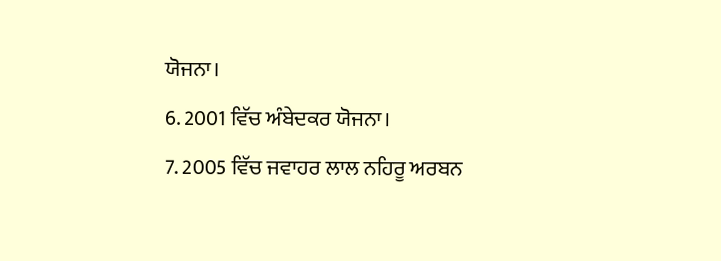ਯੋਜਨਾ।
6. 2001 ਵਿੱਚ ਅੰਬੇਦਕਰ ਯੋਜਨਾ।
7. 2005 ਵਿੱਚ ਜਵਾਹਰ ਲਾਲ ਨਹਿਰੂ ਅਰਬਨ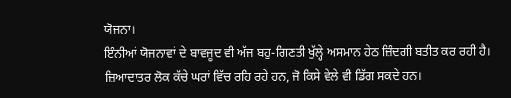ਯੋਜਨਾ।
ਇੰਨੀਆਂ ਯੋਜਨਾਵਾਂ ਦੇ ਬਾਵਜੂਦ ਵੀ ਅੱਜ ਬਹੁ-ਗਿਣਤੀ ਖੁੱਲ੍ਹੇ ਅਸਮਾਨ ਹੇਠ ਜ਼ਿੰਦਗੀ ਬਤੀਤ ਕਰ ਰਹੀ ਹੈ। ਜ਼ਿਆਦਾਤਰ ਲੋਕ ਕੱਚੇ ਘਰਾਂ ਵਿੱਚ ਰਹਿ ਰਹੇ ਹਨ, ਜੋ ਕਿਸੇ ਵੇਲੇ ਵੀ ਡਿੱਗ ਸਕਦੇ ਹਨ।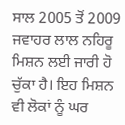ਸਾਲ 2005 ਤੋਂ 2009  ਜਵਾਹਰ ਲਾਲ ਨਹਿਰੂ ਮਿਸ਼ਨ ਲਈ ਜਾਰੀ ਹੋ ਚੁੱਕਾ ਹੈ। ਇਹ ਮਿਸ਼ਨ ਵੀ ਲੋਕਾਂ ਨੂੰ ਘਰ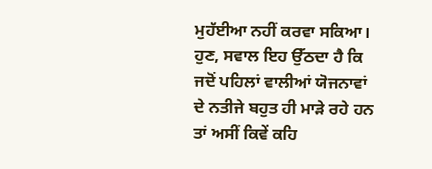ਮੁਹੱਈਆ ਨਹੀਂ ਕਰਵਾ ਸਕਿਆ। ਹੁਣ, ਸਵਾਲ ਇਹ ਉੱਠਦਾ ਹੈ ਕਿ ਜਦੋਂ ਪਹਿਲਾਂ ਵਾਲੀਆਂ ਯੋਜਨਾਵਾਂ ਦੇ ਨਤੀਜੇ ਬਹੁਤ ਹੀ ਮਾੜੇ ਰਹੇ ਹਨ ਤਾਂ ਅਸੀਂ ਕਿਵੇਂ ਕਹਿ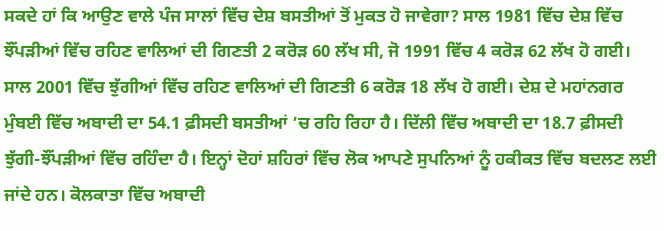ਸਕਦੇ ਹਾਂ ਕਿ ਆਉਣ ਵਾਲੇ ਪੰਜ ਸਾਲਾਂ ਵਿੱਚ ਦੇਸ਼ ਬਸਤੀਆਂ ਤੋਂ ਮੁਕਤ ਹੋ ਜਾਵੇਗਾ? ਸਾਲ 1981 ਵਿੱਚ ਦੇਸ਼ ਵਿੱਚ ਝੌਂਪੜੀਆਂ ਵਿੱਚ ਰਹਿਣ ਵਾਲਿਆਂ ਦੀ ਗਿਣਤੀ 2 ਕਰੋੜ 60 ਲੱਖ ਸੀ, ਜੋ 1991 ਵਿੱਚ 4 ਕਰੋੜ 62 ਲੱਖ ਹੋ ਗਈ। ਸਾਲ 2001 ਵਿੱਚ ਝੁੱਗੀਆਂ ਵਿੱਚ ਰਹਿਣ ਵਾਲਿਆਂ ਦੀ ਗਿਣਤੀ 6 ਕਰੋੜ 18 ਲੱਖ ਹੋ ਗਈ। ਦੇਸ਼ ਦੇ ਮਹਾਂਨਗਰ ਮੁੰਬਈ ਵਿੱਚ ਅਬਾਦੀ ਦਾ 54.1 ਫ਼ੀਸਦੀ ਬਸਤੀਆਂ ’ਚ ਰਹਿ ਰਿਹਾ ਹੈ। ਦਿੱਲੀ ਵਿੱਚ ਅਬਾਦੀ ਦਾ 18.7 ਫ਼ੀਸਦੀ ਝੁੱਗੀ-ਝੌਂਪੜੀਆਂ ਵਿੱਚ ਰਹਿੰਦਾ ਹੈ। ਇਨ੍ਹਾਂ ਦੋਹਾਂ ਸ਼ਹਿਰਾਂ ਵਿੱਚ ਲੋਕ ਆਪਣੇ ਸੁਪਨਿਆਂ ਨੂੰ ਹਕੀਕਤ ਵਿੱਚ ਬਦਲਣ ਲਈ ਜਾਂਦੇ ਹਨ। ਕੋਲਕਾਤਾ ਵਿੱਚ ਅਬਾਦੀ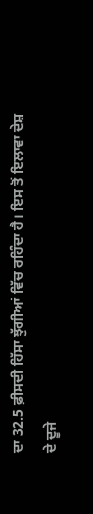ਦਾ 32.5 ਫ਼ੀਸਦੀ ਹਿੱਸਾ ਝੁੱਗੀਆਂ ਵਿੱਚ ਰਹਿੰਦਾ ਹੈ। ਇਸ ਤੋਂ ਇਲਾਵਾ ਦੇਸ਼ ਦੇ ਦੂਜੇ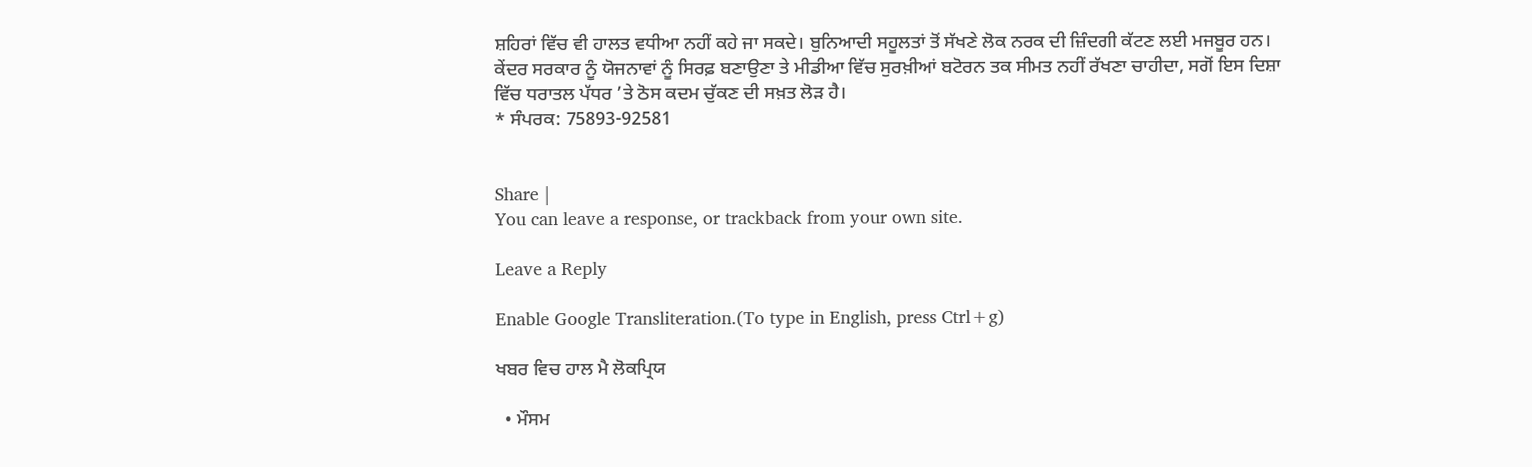ਸ਼ਹਿਰਾਂ ਵਿੱਚ ਵੀ ਹਾਲਤ ਵਧੀਆ ਨਹੀਂ ਕਹੇ ਜਾ ਸਕਦੇ। ਬੁਨਿਆਦੀ ਸਹੂਲਤਾਂ ਤੋਂ ਸੱਖਣੇ ਲੋਕ ਨਰਕ ਦੀ ਜ਼ਿੰਦਗੀ ਕੱਟਣ ਲਈ ਮਜਬੂਰ ਹਨ। ਕੇਂਦਰ ਸਰਕਾਰ ਨੂੰ ਯੋਜਨਾਵਾਂ ਨੂੰ ਸਿਰਫ਼ ਬਣਾਉਣਾ ਤੇ ਮੀਡੀਆ ਵਿੱਚ ਸੁਰਖ਼ੀਆਂ ਬਟੋਰਨ ਤਕ ਸੀਮਤ ਨਹੀਂ ਰੱਖਣਾ ਚਾਹੀਦਾ, ਸਗੋਂ ਇਸ ਦਿਸ਼ਾ ਵਿੱਚ ਧਰਾਤਲ ਪੱਧਰ ’ਤੇ ਠੋਸ ਕਦਮ ਚੁੱਕਣ ਦੀ ਸਖ਼ਤ ਲੋੜ ਹੈ।
* ਸੰਪਰਕ: 75893-92581


Share |
You can leave a response, or trackback from your own site.

Leave a Reply

Enable Google Transliteration.(To type in English, press Ctrl+g)

ਖਬਰ ਵਿਚ ਹਾਲ ਮੈ ਲੋਕਪ੍ਰਿਯ

  • ਮੌਸਮ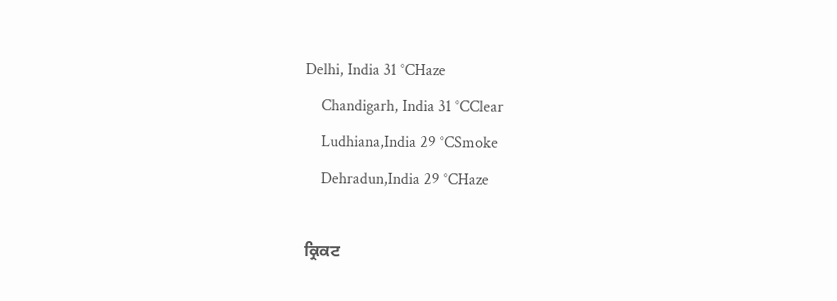Delhi, India 31 °CHaze
    Chandigarh, India 31 °CClear
    Ludhiana,India 29 °CSmoke
    Dehradun,India 29 °CHaze

ਕ੍ਰਿਕਟ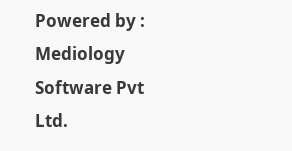Powered by : Mediology Software Pvt Ltd.